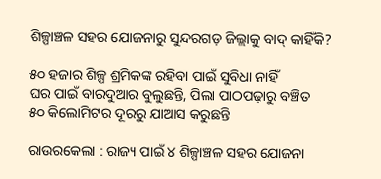ଶିଳ୍ପାଞ୍ଚଳ ସହର ଯୋଜନାରୁ ସୁନ୍ଦରଗଡ଼ ଜିଲ୍ଲାକୁ ବାଦ୍‌ କାହିଁକି?

୫୦ ହଜାର ଶିଳ୍ପ ଶ୍ରମିକଙ୍କ ରହିବା ପାଇଁ ସୁବିଧା ନାହିଁ
ଘର ପାଇଁ ବାରଦୁଆର ବୁଲୁଛନ୍ତି, ପିଲା ପାଠପଢ଼ା‌ରୁ ବଞ୍ଚିତ
୫୦ କିଲୋମିଟର ଦୂରରୁ ଯାଆସ କରୁଛନ୍ତି

ରାଉରକେଲା : ରାଜ୍ୟ ପାଇଁ ୪ ଶିଳ୍ପାଞ୍ଚଳ ସହର ଯୋଜନା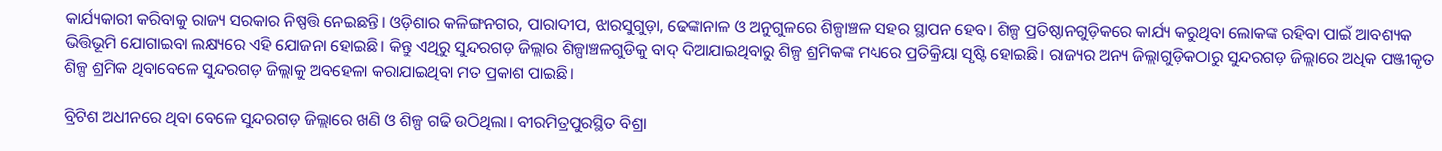କାର୍ଯ୍ୟକାରୀ କରିବାକୁ ରାଜ୍ୟ ସରକାର ନିଷ୍ପତ୍ତି ନେଇଛନ୍ତି। ଓଡ଼ିଶାର କଳିଙ୍ଗନଗର, ପାରାଦୀପ, ଝାରସୁଗୁଡ଼ା, ଢେଙ୍କାନାଳ ଓ ଅନୁଗୁଳରେ ଶିଳ୍ପାଞ୍ଚଳ ସହର ସ୍ଥାପନ ହେବ। ଶିଳ୍ପ ପ୍ରତିଷ୍ଠାନଗୁଡ଼ିକରେ କାର୍ଯ୍ୟ କରୁଥିବା ଲୋକଙ୍କ ରହିବା ପାଇଁ ଆବଶ୍ୟକ ଭିତ୍ତିଭୂମି ଯୋଗାଇବା ଲକ୍ଷ୍ୟରେ ଏହି ଯୋଜନା ହୋଇଛି। କିନ୍ତୁ ଏଥିରୁ ସୁନ୍ଦରଗଡ଼ ଜିଲ୍ଲାର ଶିଳ୍ପାଞ୍ଚଳଗୁଡିକୁ ବାଦ୍‌ ଦିଆଯାଇଥିବାରୁ ଶିଳ୍ପ ଶ୍ରମିକଙ୍କ ମଧ୍ୟରେ ପ୍ରତିକ୍ରିୟା ସୃଷ୍ଟି ହୋଇଛି। ରାଜ୍ୟର ଅନ୍ୟ ଜିଲ୍ଲାଗୁଡ଼ିକଠାରୁ ସୁନ୍ଦରଗଡ଼ ଜିଲ୍ଲାରେ ଅଧିକ ପଞ୍ଜୀକୃତ ଶିଳ୍ପ ଶ୍ରମିକ ଥିବାବେଳେ ସୁନ୍ଦରଗଡ଼ ଜିଲ୍ଲାକୁ ଅବହେଳା କରାଯାଇଥିବା ମତ ପ୍ରକାଶ ପାଇଛି।

ବ୍ରିଟିଶ ଅଧୀନରେ ଥିବା ବେଳେ ସୁନ୍ଦରଗଡ଼ ଜିଲ୍ଲାରେ ଖଣି ଓ ଶିଳ୍ପ ଗଢି ଉଠିଥିଲା। ବୀରମିତ୍ରପୁରସ୍ଥିତ ବିଶ୍ରା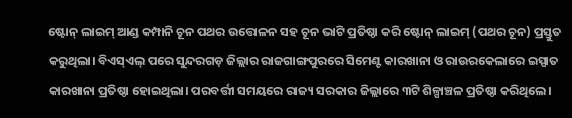ଷ୍ଟୋନ୍‌ ଲାଇମ୍‌ ଆଣ୍ଡ କମ୍ପାନି ଚୂନ ପଥର ଉତ୍ତୋଳନ ସହ ଚୂନ ଭାଟି ପ୍ରତିଷ୍ଠା କରି ଷ୍ଟୋନ୍‌ ଲାଇମ୍‌ (ପଥର ଚୂନ) ପ୍ରସ୍ତୁତ କରୁଥିଲା। ବିଏସ୍‌ଏଲ୍‌ ପରେ ସୁନ୍ଦରଗଡ଼ ଜିଲ୍ଲାର ରାଜଗାଙ୍ଗପୁରରେ ସିମେଣ୍ଟ କାରଖାନା ଓ ରାଉରକେଲାରେ ଇସ୍ପାତ କାରଖାନା ପ୍ରତିଷ୍ଠା ହୋଇଥିଲା। ପରବର୍ତ୍ତୀ ସମୟରେ ରାଜ୍ୟ ସରକାର ଜିଲ୍ଲାରେ ୩ଟି ଶିଳ୍ପାଞ୍ଚଳ ପ୍ରତିଷ୍ଠା କରିଥିଲେ।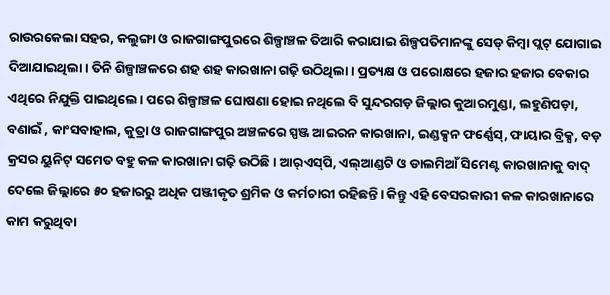ରାଉରକେଲା ସହର, କଲୁଙ୍ଗା ଓ ରାଜଗାଙ୍ଗପୁରରେ ଶିଳ୍ପାଞ୍ଚଳ ତିଆରି କରାଯାଇ ଶିଳ୍ପପତିମାନଙ୍କୁ ସେଡ୍‌ କିମ୍ବା ପ୍ଲଟ୍‌ ଯୋଗାଇ ଦିଆଯାଇଥିଲା। ତିନି ଶିଳ୍ପାଞ୍ଚଳରେ ଶହ ଶହ କାରଖାନା ଗଢ଼ି ଉଠିଥିଲା। ପ୍ରତ୍ୟକ୍ଷ ଓ ପରୋକ୍ଷରେ ହଜାର ହଜାର ‌ବେକାର ଏଥିରେ ନିଯୁକ୍ତି ପାଇଥିଲେ। ପରେ ଶିଳ୍ପାଞ୍ଚଳ ଘୋଷଣା ହୋଇ ନଥିଲେ ବି ସୁନ୍ଦରଗଡ଼ ଜିଲ୍ଲାର କୁଆରମୁଣ୍ଡା, ଲହୁଣିପଡ଼ା, ବଣାଇଁ , କାଂସବାହାଲ, କୁତ୍ରା ଓ ରାଜଗାଙ୍ଗପୁର ଅଞ୍ଚଳରେ ସ୍ପଞ୍ଜ ଆଇରନ କାରଖାନା, ଇଣ୍ଡକ୍ସନ ଫର୍ଣ୍ଣେସ୍‌, ଫାୟାର ବ୍ରିକ୍ସ, ବଡ଼ କ୍ରସର ୟୁନିଟ୍‌ ସମେତ ବହୁ କଳ କାରଖାନା ଗଢ଼ି ଉଠିଛି। ଆର୍‌ଏସ୍‌ପି, ଏଲ୍‌ଆଣ୍ଡଟି ଓ ଡାଲମିଆଁ ସିମେଣ୍ଟ କାରଖାନାକୁ ବାଦ୍‌ ଦେଲେ ଜିଲ୍ଲାରେ ୫୦ ହଜାରରୁ ଅଧିକ ପଞ୍ଜୀକୃତ ଶ୍ରମିକ ଓ କର୍ମଚାରୀ ରହିଛନ୍ତି। କିନ୍ତୁ ଏହି ବେସରକାରୀ କଳ କାରଖାନାରେ କାମ କରୁଥିବା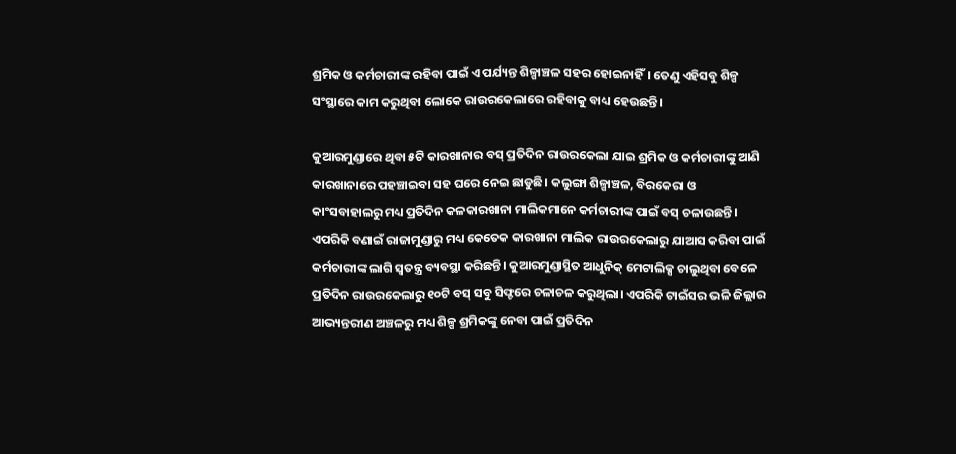ଶ୍ରମିକ ଓ କର୍ମଚାରୀଙ୍କ ରହିବା ପାଇଁ ଏ ପର୍ଯ୍ୟନ୍ତ ଶିଳ୍ପାଞ୍ଚଳ ସହର ହୋଇନାହିଁ। ତେଣୁ ଏହିସବୁ ଶିଳ୍ପ ସଂସ୍ଥାରେ କାମ କରୁଥିବା ଲୋକେ ରାଉରକେଲାରେ ରହିବାକୁ ବାଧ୍ୟ ହେଉଛନ୍ତି।

କୁଆରମୁଣ୍ଡାରେ ଥିବା ୫ଟି କାରଖାନାର ବସ୍‌ ପ୍ରତିଦିନ ରାଉରକେଲା ଯାଇ ଶ୍ରମିକ ଓ କର୍ମଚାରୀଙ୍କୁ ଆଣି କାରଖାନାରେ ପହଞ୍ଚାଇବା ସହ ଘରେ ନେଇ ଛାଡୁଛି। କଲୁଙ୍ଗା ଶିଳ୍ପାଞ୍ଚଳ, ବିରକେରା ଓ କାଂସବାହାଲରୁ ମଧ୍ୟ ପ୍ରତିଦିନ କଳକାରଖାନା ମାଲିକମାନେ କର୍ମଚାରୀଙ୍କ ପାଇଁ ବସ୍‌ ଚଳାଉଛନ୍ତି। ଏପରିକି ବଣାଇଁ ରାଜାମୁଣ୍ଡାରୁ ମଧ୍ୟ କେତେକ କାରଖାନା ମାଲିକ ରାଉରକେଲାରୁ ଯାଆସ କରିବା ପାଇଁ କର୍ମଚାରୀଙ୍କ ଲାଗି ସ୍ବତନ୍ତ୍ର ବ୍ୟବସ୍ଥା କରିଛନ୍ତି। କୁଆରମୁଣ୍ଡାସ୍ଥିତ ଆଧୁନିକ୍‌ ମେଟାଲିକ୍ସ ଚାଲୁଥିବା ବେଳେ ପ୍ରତିଦିନ ରାଉରକେଲାରୁ ୧୦ଟି ବସ୍‌ ସବୁ ସିଫ୍ଟରେ ଚଳାଚଳ କରୁଥିଲା। ଏପରିକି ଟାଇଁସର ଭଳି ଜିଲ୍ଲାର ଆଭ୍ୟନ୍ତରୀଣ ଅଞ୍ଚଳରୁ ମଧ୍ୟ ଶିଳ୍ପ ଶ୍ରମିକଙ୍କୁ ନେବା ପାଇଁ ପ୍ରତିଦିନ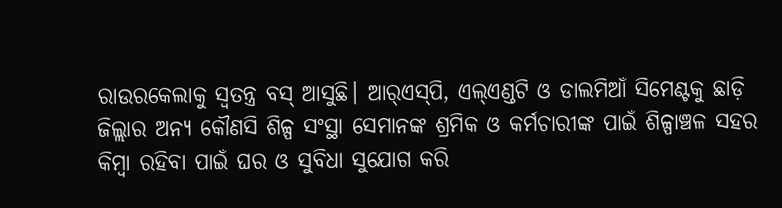ରାଉରକେଲାକୁ ସ୍ବତନ୍ତ୍ର ବସ୍‌ ଆସୁଛି। ଆର୍‌ଏସ୍‌ପି, ଏଲ୍ଏଣ୍ଡଟି ଓ ଡାଲମିଆଁ ସିମେଣ୍ଟକୁ ଛାଡ଼ି ଜିଲ୍ଲାର ଅନ୍ୟ କୌଣସି ଶିଳ୍ପ ସଂସ୍ଥା ସେମାନଙ୍କ ଶ୍ରମିକ ଓ କର୍ମଚାରୀଙ୍କ ପାଇଁ ଶିଳ୍ପାଞ୍ଚଳ ସହର କିମ୍ବା ରହିବା ପାଇଁ ଘର ଓ ସୁବିଧା ସୁଯୋଗ କରି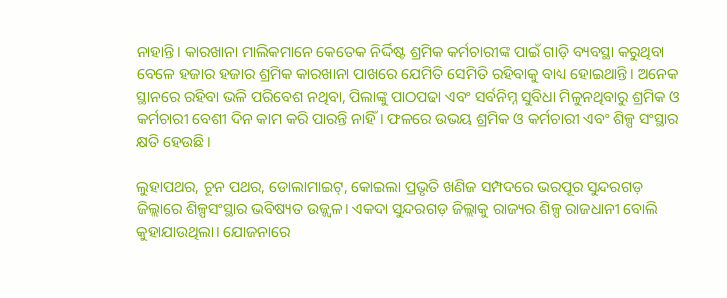ନାହାନ୍ତି। କାରଖାନା ମାଲିକମାନେ କେତେକ ନିର୍ଦ୍ଦି‌ଷ୍ଟ ଶ୍ରମିକ କର୍ମଚାରୀଙ୍କ ପାଇଁ ଗାଡ଼ି ବ୍ୟବସ୍ଥା କରୁଥିବା ବେଳେ ହଜାର ହଜାର ଶ୍ରମିକ କାରଖାନା ପାଖରେ ଯେମିତି ସେମିତି ରହିବାକୁ ବାଧ୍ୟ ହୋଇଥାନ୍ତି। ଅନେକ ସ୍ଥାନରେ ରହିବା ଭଳି ପରିବେଶ ନଥିବା, ପିଲାଙ୍କୁ ପାଠପଢା ଏବଂ ସର୍ବନିମ୍ନ ସୁବିଧା ମିଳୁନଥିବାରୁ ଶ୍ରମିକ ଓ କର୍ମଚାରୀ ବେଶୀ ଦିନ କାମ କରି ପାରନ୍ତି ନାହିଁ। ଫଳରେ ଉଭୟ ଶ୍ରମିକ ଓ କର୍ମଚାରୀ ଏବଂ ଶିଳ୍ପ ସଂସ୍ଥାର କ୍ଷତି ହେଉଛି।

ଲୁହାପଥର, ଚୂନ ପଥର, ଡୋଲାମାଇଟ୍‌, କୋଇଲା ପ୍ରଭୃତି ଖଣିଜ ସମ୍ପଦରେ ଭରପୂର ସୁନ୍ଦରଗଡ଼ ଜିଲ୍ଲାରେ ଶିଳ୍ପସଂସ୍ଥାର ଭବିଷ୍ୟତ ଉଜ୍ଜ୍ବଳ। ଏକଦା ସୁନ୍ଦରଗଡ଼ ଜିଲ୍ଲାକୁ ରାଜ୍ୟର ଶିଳ୍ପ ରାଜଧାନୀ ବୋଲି କୁହାଯାଉଥିଲା। ଯୋଜନାରେ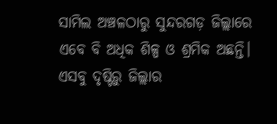ସାମିଲ ଅଞ୍ଚଳଠାରୁ ସୁନ୍ଦରଗଡ଼ ଜିଲ୍ଲାରେ ଏବେ ବି ଅଧିକ ଶିଳ୍ପ ଓ ଶ୍ରମିକ ଅଛନ୍ତି। ଏସବୁ ଦୃଷ୍ଟିରୁ ଜିଲ୍ଲାର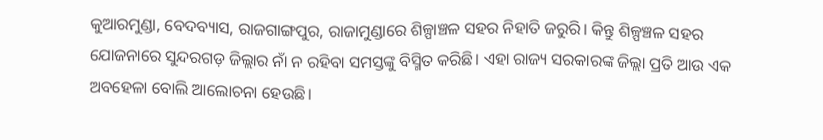କୁଆରମୁଣ୍ଡା, ବେଦବ୍ୟାସ, ରାଜଗାଙ୍ଗପୁର, ରାଜାମୁଣ୍ଡାରେ ଶିଳ୍ପାଞ୍ଚଳ ସହର ନିହାତି ଜରୁରି। କିନ୍ତୁ ଶିଳ୍ପଞ୍ଚଳ ସହର ଯୋଜନାରେ ସୁନ୍ଦରଗଡ଼ ଜିଲ୍ଲାର ନାଁ ନ ରହିବା ସମସ୍ତଙ୍କୁ ବିସ୍ମିତ କରିଛି। ଏହା ରାଜ୍ୟ ସରକାରଙ୍କ ଜିଲ୍ଲା ପ୍ରତି ଆଉ ଏକ ଅବହେଳା ବୋଲି ଆଲୋଚନା ହେଉଛି।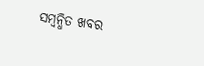ସମ୍ବନ୍ଧିତ ଖବର